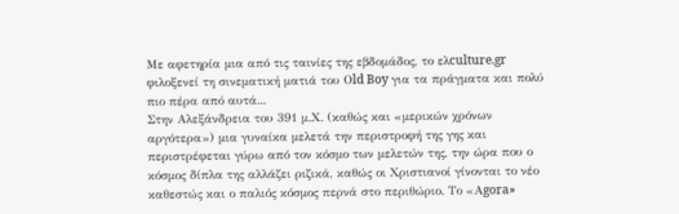Με αφετηρία μια από τις ταινίες της εβδομάδος, το ελculture.gr φιλοξενεί τη σινεματική ματιά του Οld Boy για τα πράγματα και πολύ πιο πέρα από αυτά...
Στην Αλεξάνδρεια του 391 μ.Χ. (καθώς και «μερικών χρόνων αργότερα») μια γυναίκα μελετά την περιστροφή της γης και περιστρέφεται γύρω από τον κόσμο των μελετών της, την ώρα που ο κόσμος δίπλα της αλλάζει ριζικά, καθώς οι Χριστιανοί γίνονται το νέο καθεστώς και ο παλιός κόσμος περνά στο περιθώριο. Το «Αgora»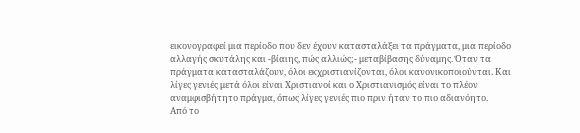εικονογραφεί μια περίοδο που δεν έχουν κατασταλάξει τα πράγματα, μια περίοδο αλλαγής σκυτάλης και -βίαιης, πώς αλλιώς;- μεταβίβασης δύναμης. Όταν τα πράγματα κατασταλάζουν, όλοι εκχριστιανίζονται, όλοι κανονικοποιούνται. Και λίγες γενιές μετά όλοι είναι Χριστιανοί και ο Χριστιανισμός είναι το πλέον αναμφισβήτητο πράγμα, όπως λίγες γενιές πιο πριν ήταν το πιο αδιανόητο.
Από το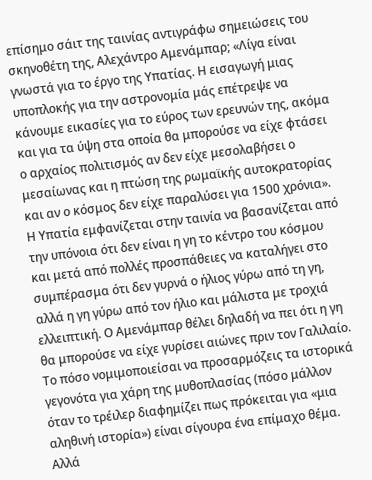επίσημο σάιτ της ταινίας αντιγράφω σημειώσεις του σκηνοθέτη της, Αλεχάντρο Αμενάμπαρ; «Λίγα είναι γνωστά για το έργο της Υπατίας. Η εισαγωγή μιας υποπλοκής για την αστρονομία μάς επέτρεψε να κάνουμε εικασίες για το εύρος των ερευνών της, ακόμα και για τα ύψη στα οποία θα μπορούσε να είχε φτάσει ο αρχαίος πολιτισμός αν δεν είχε μεσολαβήσει ο μεσαίωνας και η πτώση της ρωμαϊκής αυτοκρατορίας και αν ο κόσμος δεν είχε παραλύσει για 1500 χρόνια». Η Υπατία εμφανίζεται στην ταινία να βασανίζεται από την υπόνοια ότι δεν είναι η γη το κέντρο του κόσμου και μετά από πολλές προσπάθειες να καταλήγει στο συμπέρασμα ότι δεν γυρνά ο ήλιος γύρω από τη γη, αλλά η γη γύρω από τον ήλιο και μάλιστα με τροχιά ελλειπτική. Ο Αμενάμπαρ θέλει δηλαδή να πει ότι η γη θα μπορούσε να είχε γυρίσει αιώνες πριν τον Γαλιλαίο. Το πόσο νομιμοποιείσαι να προσαρμόζεις τα ιστορικά γεγονότα για χάρη της μυθοπλασίας (πόσο μάλλον όταν το τρέιλερ διαφημίζει πως πρόκειται για «μια αληθινή ιστορία») είναι σίγουρα ένα επίμαχο θέμα. Αλλά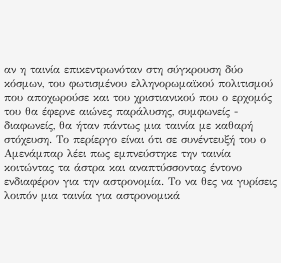αν η ταινία επικεντρωνόταν στη σύγκρουση δύο κόσμων, του φωτισμένου ελληνορωμαϊκού πολιτισμού που αποχωρούσε και του χριστιανικού που ο ερχομός του θα έφερνε αιώνες παράλυσης, συμφωνείς - διαφωνείς, θα ήταν πάντως μια ταινία με καθαρή στόχευση. Το περίεργο είναι ότι σε συνέντευξή του ο Αμενάμπαρ λέει πως εμπνεύστηκε την ταινία κοιτώντας τα άστρα και αναπτύσσοντας έντονο ενδιαφέρον για την αστρονομία. Το να θες να γυρίσεις λοιπόν μια ταινία για αστρονομικά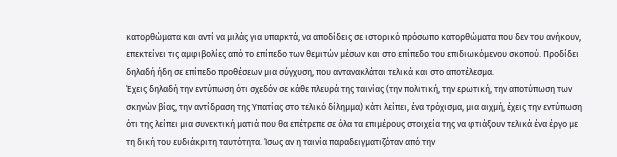κατορθώματα και αντί να μιλάς για υπαρκτά, να αποδίδεις σε ιστορικό πρόσωπο κατορθώματα που δεν του ανήκουν, επεκτείνει τις αμφιβολίες από το επίπεδο των θεμιτών μέσων και στο επίπεδο του επιδιωκόμενου σκοπού. Προδίδει δηλαδή ήδη σε επίπεδο προθέσεων μια σύγχυση, που αντανακλάται τελικά και στο αποτέλεσμα.
Έχεις δηλαδή την εντύπωση ότι σχεδόν σε κάθε πλευρά της ταινίας (την πολιτική, την ερωτική, την αποτύπωση των σκηνών βίας, την αντίδραση της Υπατίας στο τελικό δίλημμα) κάτι λείπει, ένα τρόχισμα, μια αιχμή, έχεις την εντύπωση ότι της λείπει μια συνεκτική ματιά που θα επέτρεπε σε όλα τα επιμέρους στοιχεία της να φτιάξουν τελικά ένα έργο με τη δική του ευδιάκριτη ταυτότητα. Ίσως αν η ταινία παραδειγματιζόταν από την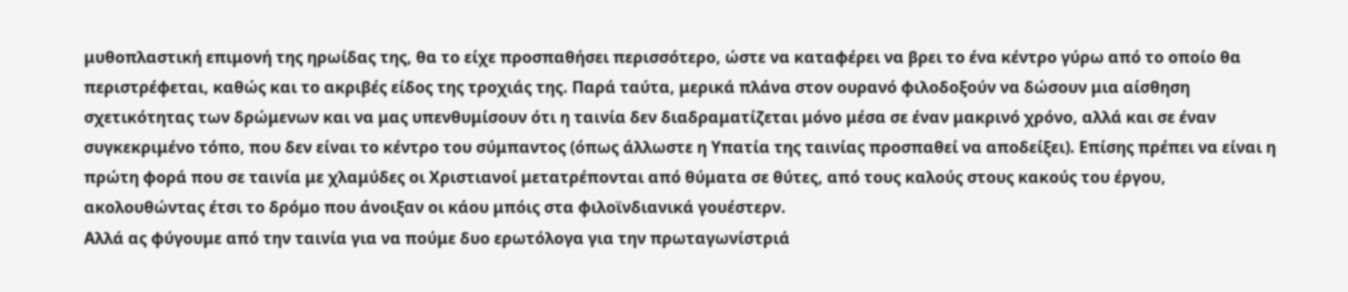μυθοπλαστική επιμονή της ηρωίδας της, θα το είχε προσπαθήσει περισσότερο, ώστε να καταφέρει να βρει το ένα κέντρο γύρω από το οποίο θα περιστρέφεται, καθώς και το ακριβές είδος της τροχιάς της. Παρά ταύτα, μερικά πλάνα στον ουρανό φιλοδοξούν να δώσουν μια αίσθηση σχετικότητας των δρώμενων και να μας υπενθυμίσουν ότι η ταινία δεν διαδραματίζεται μόνο μέσα σε έναν μακρινό χρόνο, αλλά και σε έναν συγκεκριμένο τόπο, που δεν είναι το κέντρο του σύμπαντος (όπως άλλωστε η Υπατία της ταινίας προσπαθεί να αποδείξει). Επίσης πρέπει να είναι η πρώτη φορά που σε ταινία με χλαμύδες οι Χριστιανοί μετατρέπονται από θύματα σε θύτες, από τους καλούς στους κακούς του έργου, ακολουθώντας έτσι το δρόμο που άνοιξαν οι κάου μπόις στα φιλοϊνδιανικά γουέστερν.
Αλλά ας φύγουμε από την ταινία για να πούμε δυο ερωτόλογα για την πρωταγωνίστριά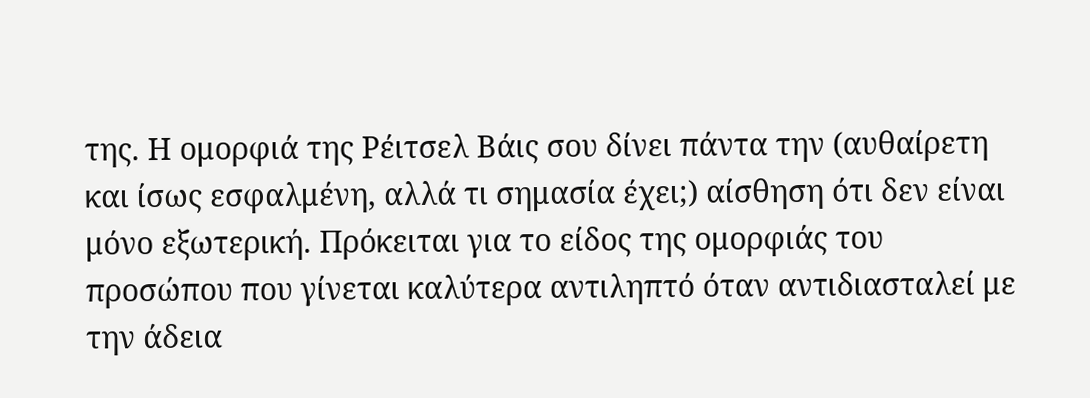της. Η ομορφιά της Ρέιτσελ Βάις σου δίνει πάντα την (αυθαίρετη και ίσως εσφαλμένη, αλλά τι σημασία έχει;) αίσθηση ότι δεν είναι μόνο εξωτερική. Πρόκειται για το είδος της ομορφιάς του προσώπου που γίνεται καλύτερα αντιληπτό όταν αντιδιασταλεί με την άδεια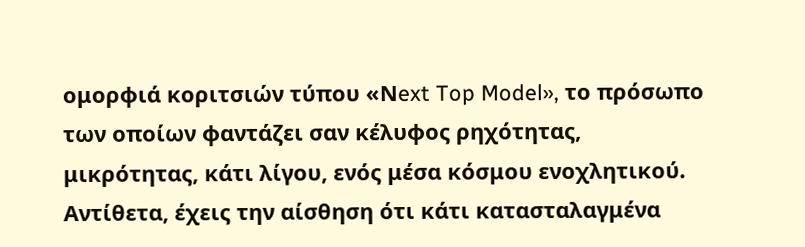ομορφιά κοριτσιών τύπου «Νext Top Model», το πρόσωπο των οποίων φαντάζει σαν κέλυφος ρηχότητας, μικρότητας, κάτι λίγου, ενός μέσα κόσμου ενοχλητικού. Αντίθετα, έχεις την αίσθηση ότι κάτι κατασταλαγμένα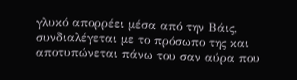γλυκό απορρέει μέσα από την Βάις, συνδιαλέγεται με το πρόσωπο της και αποτυπώνεται πάνω του σαν αύρα που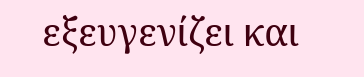εξευγενίζει και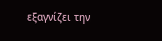εξαγνίζει την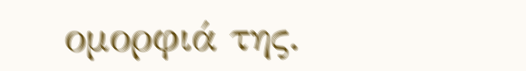ομορφιά της.